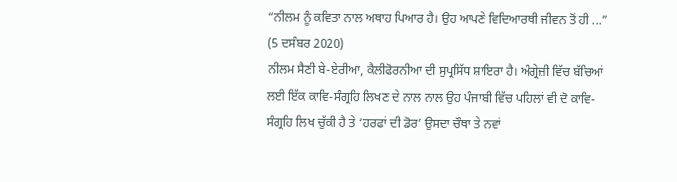“ਨੀਲਮ ਨੂੰ ਕਵਿਤਾ ਨਾਲ ਅਥਾਹ ਪਿਆਰ ਹੈ। ਉਹ ਆਪਣੇ ਵਿਦਿਆਰਥੀ ਜੀਵਨ ਤੋਂ ਹੀ ...”
(5 ਦਸੰਬਰ 2020)
ਨੀਲਮ ਸੈਣੀ ਬੇ-ਏਰੀਆ, ਕੈਲੀਫੋਰਨੀਆ ਦੀ ਸੁਪ੍ਰਸਿੱਧ ਸ਼ਾਇਰਾ ਹੈ। ਅੰਗ੍ਰੇਜ਼ੀ ਵਿੱਚ ਬੱਚਿਆਂ ਲਈ ਇੱਕ ਕਾਵਿ-ਸੰਗ੍ਰਹਿ ਲਿਖਣ ਦੇ ਨਾਲ ਨਾਲ ਉਹ ਪੰਜਾਬੀ ਵਿੱਚ ਪਹਿਲਾਂ ਵੀ ਦੋ ਕਾਵਿ-ਸੰਗ੍ਰਹਿ ਲਿਖ ਚੁੱਕੀ ਹੈ ਤੇ ‘ਹਰਫਾਂ ਦੀ ਡੋਰ’ ਉਸਦਾ ਚੌਥਾ ਤੇ ਨਵਾਂ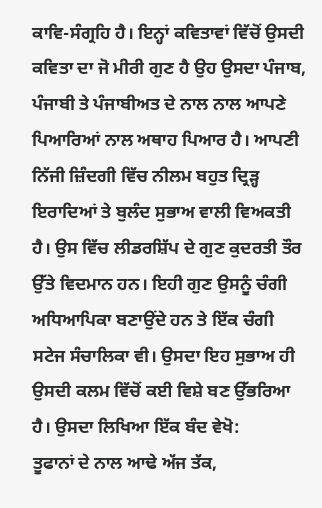ਕਾਵਿ-ਸੰਗ੍ਰਹਿ ਹੈ। ਇਨ੍ਹਾਂ ਕਵਿਤਾਵਾਂ ਵਿੱਚੋਂ ਉਸਦੀ ਕਵਿਤਾ ਦਾ ਜੋ ਮੀਰੀ ਗੁਣ ਹੈ ਉਹ ਉਸਦਾ ਪੰਜਾਬ, ਪੰਜਾਬੀ ਤੇ ਪੰਜਾਬੀਅਤ ਦੇ ਨਾਲ ਨਾਲ ਆਪਣੇ ਪਿਆਰਿਆਂ ਨਾਲ ਅਥਾਹ ਪਿਆਰ ਹੈ। ਆਪਣੀ ਨਿੱਜੀ ਜ਼ਿੰਦਗੀ ਵਿੱਚ ਨੀਲਮ ਬਹੁਤ ਦ੍ਰਿੜ੍ਹ ਇਰਾਦਿਆਂ ਤੇ ਬੁਲੰਦ ਸੁਭਾਅ ਵਾਲੀ ਵਿਅਕਤੀ ਹੈ। ਉਸ ਵਿੱਚ ਲੀਡਰਸ਼ਿੱਪ ਦੇ ਗੁਣ ਕੁਦਰਤੀ ਤੌਰ ਉੱਤੇ ਵਿਦਮਾਨ ਹਨ। ਇਹੀ ਗੁਣ ਉਸਨੂੰ ਚੰਗੀ ਅਧਿਆਪਿਕਾ ਬਣਾਉਂਦੇ ਹਨ ਤੇ ਇੱਕ ਚੰਗੀ ਸਟੇਜ ਸੰਚਾਲਿਕਾ ਵੀ। ਉਸਦਾ ਇਹ ਸੁਭਾਅ ਹੀ ਉਸਦੀ ਕਲਮ ਵਿੱਚੋਂ ਕਈ ਵਿਸ਼ੇ ਬਣ ਉੱਭਰਿਆ ਹੈ। ਉਸਦਾ ਲਿਖਿਆ ਇੱਕ ਬੰਦ ਵੇਖੋ:
ਤੂਫਾਨਾਂ ਦੇ ਨਾਲ ਆਢੇ ਅੱਜ ਤੱਕ,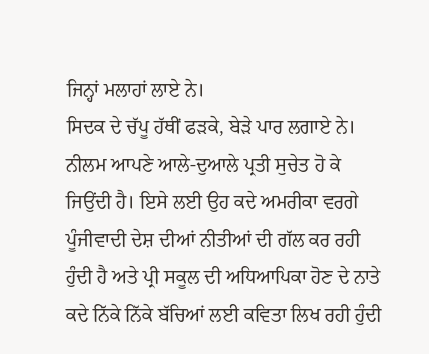ਜਿਨ੍ਹਾਂ ਮਲਾਹਾਂ ਲਾਏ ਨੇ।
ਸਿਦਕ ਦੇ ਚੱਪੂ ਹੱਥੀਂ ਫੜਕੇ, ਬੇੜੇ ਪਾਰ ਲਗਾਏ ਨੇ।
ਨੀਲਮ ਆਪਣੇ ਆਲੇ-ਦੁਆਲੇ ਪ੍ਰਤੀ ਸੁਚੇਤ ਹੋ ਕੇ ਜਿਉਂਦੀ ਹੈ। ਇਸੇ ਲਈ ਉਹ ਕਦੇ ਅਮਰੀਕਾ ਵਰਗੇ ਪੂੰਜੀਵਾਦੀ ਦੇਸ਼ ਦੀਆਂ ਨੀਤੀਆਂ ਦੀ ਗੱਲ ਕਰ ਰਹੀ ਹੁੰਦੀ ਹੈ ਅਤੇ ਪ੍ਰੀ ਸਕੂਲ ਦੀ ਅਧਿਆਪਿਕਾ ਹੋਣ ਦੇ ਨਾਤੇ ਕਦੇ ਨਿੱਕੇ ਨਿੱਕੇ ਬੱਚਿਆਂ ਲਈ ਕਵਿਤਾ ਲਿਖ ਰਹੀ ਹੁੰਦੀ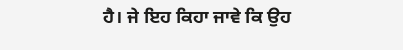ਹੈ। ਜੇ ਇਹ ਕਿਹਾ ਜਾਵੇ ਕਿ ਉਹ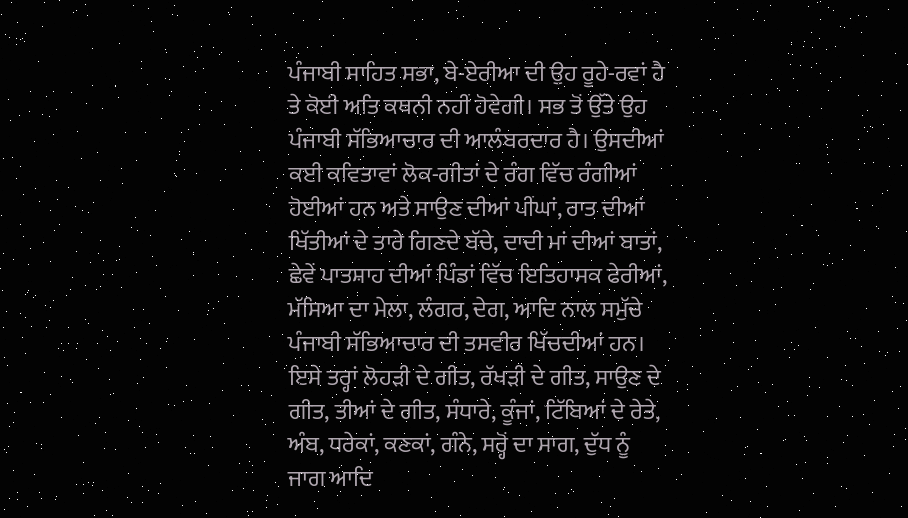ਪੰਜਾਬੀ ਸਾਹਿਤ ਸਭਾ, ਬੇ-ਏਰੀਆ ਦੀ ਉਹ ਰੂਹੇ-ਰਵਾਂ ਹੈ ਤੇ ਕੋਈ ਅਤਿ ਕਥਨੀ ਨਹੀਂ ਹੋਵੇਗੀ। ਸਭ ਤੋਂ ਉੱਤੇ ਉਹ ਪੰਜਾਬੀ ਸੱਭਿਆਚਾਰ ਦੀ ਆਲੰਬਰਦਾਰ ਹੈ। ਉਸਦੀਆਂ ਕਈ ਕਵਿਤਾਵਾਂ ਲੋਕ-ਗੀਤਾਂ ਦੇ ਰੰਗ ਵਿੱਚ ਰੰਗੀਆਂ ਹੋਈਆਂ ਹਨ ਅਤੇ ਸਾਉਣ ਦੀਆਂ ਪੀਂਘਾਂ, ਰਾਤ ਦੀਆਂ ਖਿੱਤੀਆਂ ਦੇ ਤਾਰੇ ਗਿਣਦੇ ਬੱਚੇ, ਦਾਦੀ ਮਾਂ ਦੀਆਂ ਬਾਤਾਂ, ਛੇਵੇਂ ਪਾਤਸ਼ਾਹ ਦੀਆਂ ਪਿੰਡਾਂ ਵਿੱਚ ਇਤਿਹਾਸਕ ਫੇਰੀਆਂ, ਮੱਸਿਆ ਦਾ ਮੇਲਾ, ਲੰਗਰ, ਦੇਗ, ਆਦਿ ਨਾਲ ਸਮੁੱਚੇ ਪੰਜਾਬੀ ਸੱਭਿਆਚਾਰ ਦੀ ਤਸਵੀਰ ਖਿੱਚਦੀਆਂ ਹਨ। ਇਸੇ ਤਰ੍ਹਾਂ ਲੋਹੜੀ ਦੇ ਗੀਤ, ਰੱਖੜੀ ਦੇ ਗੀਤ, ਸਾਉਣ ਦੇ ਗੀਤ, ਤੀਆਂ ਦੇ ਗੀਤ, ਸੰਧਾਰੇ, ਕੂੰਜਾਂ, ਟਿੱਬਿਆਂ ਦੇ ਰੇਤੇ, ਅੰਬ, ਧਰੇਕਾਂ, ਕਣਕਾਂ, ਗੰਨੇ, ਸਰ੍ਹੋਂ ਦਾ ਸਾਗ, ਦੁੱਧ ਨੂੰ ਜਾਗ ਆਦਿ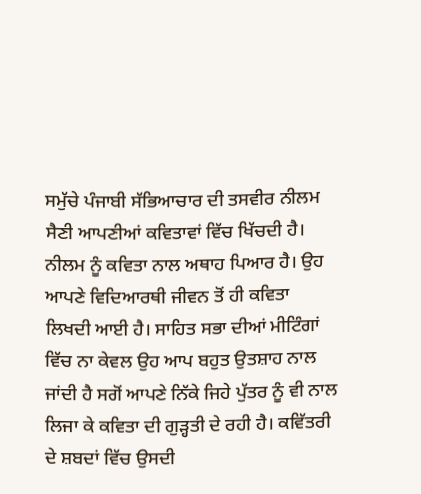ਸਮੁੱਚੇ ਪੰਜਾਬੀ ਸੱਭਿਆਚਾਰ ਦੀ ਤਸਵੀਰ ਨੀਲਮ ਸੈਣੀ ਆਪਣੀਆਂ ਕਵਿਤਾਵਾਂ ਵਿੱਚ ਖਿੱਚਦੀ ਹੈ।
ਨੀਲਮ ਨੂੰ ਕਵਿਤਾ ਨਾਲ ਅਥਾਹ ਪਿਆਰ ਹੈ। ਉਹ ਆਪਣੇ ਵਿਦਿਆਰਥੀ ਜੀਵਨ ਤੋਂ ਹੀ ਕਵਿਤਾ ਲਿਖਦੀ ਆਈ ਹੈ। ਸਾਹਿਤ ਸਭਾ ਦੀਆਂ ਮੀਟਿੰਗਾਂ ਵਿੱਚ ਨਾ ਕੇਵਲ ਉਹ ਆਪ ਬਹੁਤ ਉਤਸ਼ਾਹ ਨਾਲ ਜਾਂਦੀ ਹੈ ਸਗੋਂ ਆਪਣੇ ਨਿੱਕੇ ਜਿਹੇ ਪੁੱਤਰ ਨੂੰ ਵੀ ਨਾਲ ਲਿਜਾ ਕੇ ਕਵਿਤਾ ਦੀ ਗੁੜ੍ਹਤੀ ਦੇ ਰਹੀ ਹੈ। ਕਵਿੱਤਰੀ ਦੇ ਸ਼ਬਦਾਂ ਵਿੱਚ ਉਸਦੀ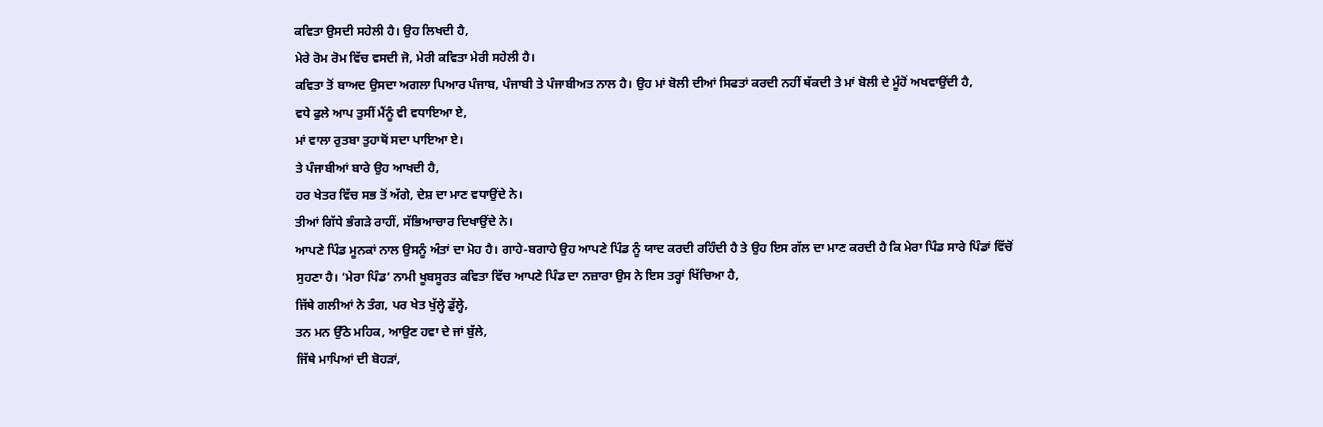ਕਵਿਤਾ ਉਸਦੀ ਸਹੇਲੀ ਹੈ। ਉਹ ਲਿਖਦੀ ਹੈ,
ਮੇਰੇ ਰੋਮ ਰੋਮ ਵਿੱਚ ਵਸਦੀ ਜੋ, ਮੇਰੀ ਕਵਿਤਾ ਮੇਰੀ ਸਹੇਲੀ ਹੈ।
ਕਵਿਤਾ ਤੋਂ ਬਾਅਦ ਉਸਦਾ ਅਗਲਾ ਪਿਆਰ ਪੰਜਾਬ, ਪੰਜਾਬੀ ਤੇ ਪੰਜਾਬੀਅਤ ਨਾਲ ਹੈ। ਉਹ ਮਾਂ ਬੋਲੀ ਦੀਆਂ ਸਿਫਤਾਂ ਕਰਦੀ ਨਹੀਂ ਥੱਕਦੀ ਤੇ ਮਾਂ ਬੋਲੀ ਦੇ ਮੂੰਹੋਂ ਅਖਵਾਉਂਦੀ ਹੈ,
ਵਧੇ ਫੁਲੇ ਆਪ ਤੁਸੀਂ ਮੈਂਨੂੰ ਵੀ ਵਧਾਇਆ ਏ,
ਮਾਂ ਵਾਲਾ ਰੁਤਬਾ ਤੁਹਾਥੋਂ ਸਦਾ ਪਾਇਆ ਏ।
ਤੇ ਪੰਜਾਬੀਆਂ ਬਾਰੇ ਉਹ ਆਖਦੀ ਹੈ,
ਹਰ ਖੇਤਰ ਵਿੱਚ ਸਭ ਤੋਂ ਅੱਗੇ, ਦੇਸ਼ ਦਾ ਮਾਣ ਵਧਾਉਂਦੇ ਨੇ।
ਤੀਆਂ ਗਿੱਧੇ ਭੰਗੜੇ ਰਾਹੀਂ, ਸੱਭਿਆਚਾਰ ਦਿਖਾਉਂਦੇ ਨੇ।
ਆਪਣੇ ਪਿੰਡ ਮੂਨਕਾਂ ਨਾਲ ਉਸਨੂੰ ਅੰਤਾਂ ਦਾ ਮੋਹ ਹੈ। ਗਾਹੇ-ਬਗਾਹੇ ਉਹ ਆਪਣੇ ਪਿੰਡ ਨੂੰ ਯਾਦ ਕਰਦੀ ਰਹਿੰਦੀ ਹੈ ਤੇ ਉਹ ਇਸ ਗੱਲ ਦਾ ਮਾਣ ਕਰਦੀ ਹੈ ਕਿ ਮੇਰਾ ਪਿੰਡ ਸਾਰੇ ਪਿੰਡਾਂ ਵਿੱਚੋਂ ਸੁਹਣਾ ਹੈ। ‘ਮੇਰਾ ਪਿੰਡ’ ਨਾਮੀ ਖੂਬਸੂਰਤ ਕਵਿਤਾ ਵਿੱਚ ਆਪਣੇ ਪਿੰਡ ਦਾ ਨਜ਼ਾਰਾ ਉਸ ਨੇ ਇਸ ਤਰ੍ਹਾਂ ਖਿੱਚਿਆ ਹੈ,
ਜਿੱਥੇ ਗਲੀਆਂ ਨੇ ਤੰਗ, ਪਰ ਖੇਤ ਖੁੱਲ੍ਹੇ ਡੁੱਲ੍ਹੇ,
ਤਨ ਮਨ ਉੱਠੇ ਮਹਿਕ, ਆਉਣ ਹਵਾ ਦੇ ਜਾਂ ਬੁੱਲੇ,
ਜਿੱਥੇ ਮਾਪਿਆਂ ਦੀ ਬੋਹੜਾਂ,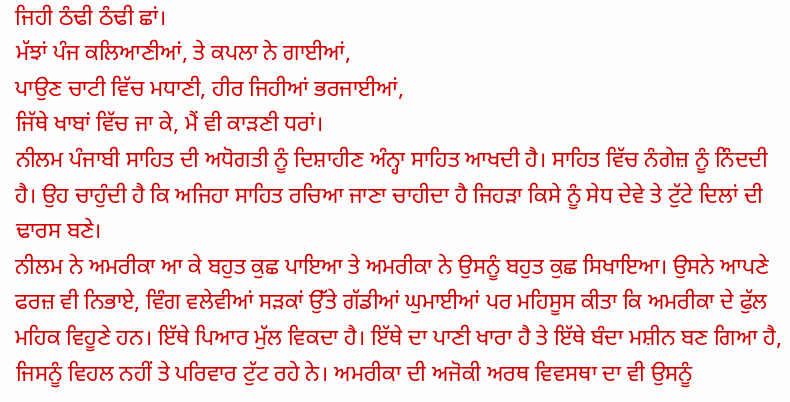ਜਿਹੀ ਠੰਢੀ ਠੰਢੀ ਛਾਂ।
ਮੱਝਾਂ ਪੰਜ ਕਲਿਆਣੀਆਂ, ਤੇ ਕਪਲਾ ਨੇ ਗਾਈਆਂ,
ਪਾਉਣ ਚਾਟੀ ਵਿੱਚ ਮਧਾਣੀ, ਹੀਰ ਜਿਹੀਆਂ ਭਰਜਾਈਆਂ,
ਜਿੱਥੇ ਖਾਬਾਂ ਵਿੱਚ ਜਾ ਕੇ, ਮੈਂ ਵੀ ਕਾੜਣੀ ਧਰਾਂ।
ਨੀਲਮ ਪੰਜਾਬੀ ਸਾਹਿਤ ਦੀ ਅਧੋਗਤੀ ਨੂੰ ਦਿਸ਼ਾਹੀਣ ਅੰਨ੍ਹਾ ਸਾਹਿਤ ਆਖਦੀ ਹੈ। ਸਾਹਿਤ ਵਿੱਚ ਨੰਗੇਜ਼ ਨੂੰ ਨਿੰਦਦੀ ਹੈ। ਉਹ ਚਾਹੁੰਦੀ ਹੈ ਕਿ ਅਜਿਹਾ ਸਾਹਿਤ ਰਚਿਆ ਜਾਣਾ ਚਾਹੀਦਾ ਹੈ ਜਿਹੜਾ ਕਿਸੇ ਨੂੰ ਸੇਧ ਦੇਵੇ ਤੇ ਟੁੱਟੇ ਦਿਲਾਂ ਦੀ ਢਾਰਸ ਬਣੇ।
ਨੀਲਮ ਨੇ ਅਮਰੀਕਾ ਆ ਕੇ ਬਹੁਤ ਕੁਛ ਪਾਇਆ ਤੇ ਅਮਰੀਕਾ ਨੇ ਉਸਨੂੰ ਬਹੁਤ ਕੁਛ ਸਿਖਾਇਆ। ਉਸਨੇ ਆਪਣੇ ਫਰਜ਼ ਵੀ ਨਿਭਾਏ, ਵਿੰਗ ਵਲੇਵੀਆਂ ਸੜਕਾਂ ਉੱਤੇ ਗੱਡੀਆਂ ਘੁਮਾਈਆਂ ਪਰ ਮਹਿਸੂਸ ਕੀਤਾ ਕਿ ਅਮਰੀਕਾ ਦੇ ਫੁੱਲ ਮਹਿਕ ਵਿਹੂਣੇ ਹਨ। ਇੱਥੇ ਪਿਆਰ ਮੁੱਲ ਵਿਕਦਾ ਹੈ। ਇੱਥੇ ਦਾ ਪਾਣੀ ਖਾਰਾ ਹੈ ਤੇ ਇੱਥੇ ਬੰਦਾ ਮਸ਼ੀਨ ਬਣ ਗਿਆ ਹੈ, ਜਿਸਨੂੰ ਵਿਹਲ ਨਹੀਂ ਤੇ ਪਰਿਵਾਰ ਟੁੱਟ ਰਹੇ ਨੇ। ਅਮਰੀਕਾ ਦੀ ਅਜੋਕੀ ਅਰਥ ਵਿਵਸਥਾ ਦਾ ਵੀ ਉਸਨੂੰ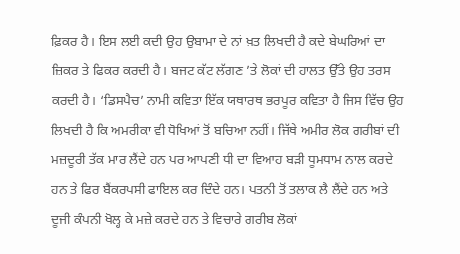ਫ਼ਿਕਰ ਹੈ। ਇਸ ਲਈ ਕਦੀ ਉਹ ਉਬਾਮਾ ਦੇ ਨਾਂ ਖ਼ਤ ਲਿਖਦੀ ਹੈ ਕਦੇ ਬੇਘਰਿਆਂ ਦਾ ਜ਼ਿਕਰ ਤੇ ਫਿਕਰ ਕਰਦੀ ਹੈ। ਬਜਟ ਕੱਟ ਲੱਗਣ ’ਤੇ ਲੋਕਾਂ ਦੀ ਹਾਲਤ ਉੱਤੇ ਉਹ ਤਰਸ ਕਰਦੀ ਹੈ। ‘ਡਿਸਪੈਚ’ ਨਾਮੀ ਕਵਿਤਾ ਇੱਕ ਯਥਾਰਥ ਭਰਪੂਰ ਕਵਿਤਾ ਹੈ ਜਿਸ ਵਿੱਚ ਉਹ ਲਿਖਦੀ ਹੈ ਕਿ ਅਮਰੀਕਾ ਵੀ ਧੋਖਿਆਂ ਤੋਂ ਬਚਿਆ ਨਹੀਂ। ਜਿੱਥੇ ਅਮੀਰ ਲੋਕ ਗਰੀਬਾਂ ਦੀ ਮਜ਼ਦੂਰੀ ਤੱਕ ਮਾਰ ਲੈਂਦੇ ਹਨ ਪਰ ਆਪਣੀ ਧੀ ਦਾ ਵਿਆਹ ਬੜੀ ਧੂਮਧਾਮ ਨਾਲ ਕਰਦੇ ਹਨ ਤੇ ਫਿਰ ਬੈਂਕਰਪਸੀ ਫਾਇਲ ਕਰ ਦਿੰਦੇ ਹਨ। ਪਤਨੀ ਤੋਂ ਤਲਾਕ ਲੈ ਲੈਂਦੇ ਹਨ ਅਤੇ ਦੂਜੀ ਕੰਪਨੀ ਖੋਲ੍ਹ ਕੇ ਮਜ਼ੇ ਕਰਦੇ ਹਨ ਤੇ ਵਿਚਾਰੇ ਗਰੀਬ ਲੋਕਾਂ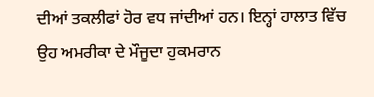ਦੀਆਂ ਤਕਲੀਫਾਂ ਹੋਰ ਵਧ ਜਾਂਦੀਆਂ ਹਨ। ਇਨ੍ਹਾਂ ਹਾਲਾਤ ਵਿੱਚ ਉਹ ਅਮਰੀਕਾ ਦੇ ਮੌਜੂਦਾ ਹੁਕਮਰਾਨ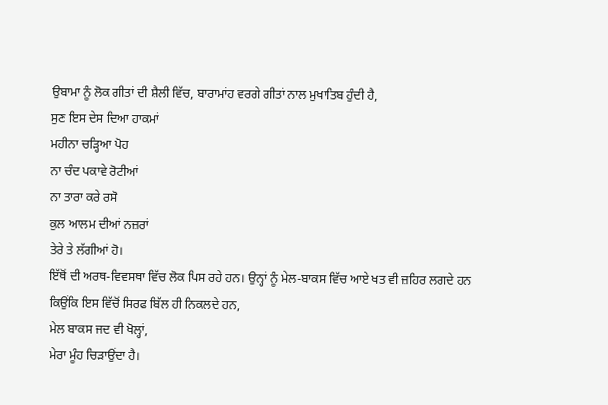ਉਬਾਮਾ ਨੂੰ ਲੋਕ ਗੀਤਾਂ ਦੀ ਸ਼ੈਲੀ ਵਿੱਚ, ਬਾਰਾਮਾਂਹ ਵਰਗੇ ਗੀਤਾਂ ਨਾਲ ਮੁਖਾਤਿਬ ਹੁੰਦੀ ਹੈ,
ਸੁਣ ਇਸ ਦੇਸ ਦਿਆ ਹਾਕਮਾਂ
ਮਹੀਨਾ ਚੜ੍ਹਿਆ ਪੋਹ
ਨਾ ਚੰਦ ਪਕਾਵੇ ਰੋਟੀਆਂ
ਨਾ ਤਾਰਾ ਕਰੇ ਰਸੋ
ਕੁਲ ਆਲਮ ਦੀਆਂ ਨਜ਼ਰਾਂ
ਤੇਰੇ ਤੇ ਲੱਗੀਆਂ ਹੋ।
ਇੱਥੋਂ ਦੀ ਅਰਥ-ਵਿਵਸਥਾ ਵਿੱਚ ਲੋਕ ਪਿਸ ਰਹੇ ਹਨ। ਉਨ੍ਹਾਂ ਨੂੰ ਮੇਲ-ਬਾਕਸ ਵਿੱਚ ਆਏ ਖਤ ਵੀ ਜ਼ਹਿਰ ਲਗਦੇ ਹਨ ਕਿਉਂਕਿ ਇਸ ਵਿੱਚੋਂ ਸਿਰਫ ਬਿੱਲ ਹੀ ਨਿਕਲਦੇ ਹਨ,
ਮੇਲ ਬਾਕਸ ਜਦ ਵੀ ਖੋਲ੍ਹਾਂ,
ਮੇਰਾ ਮੂੰਹ ਚਿੜਾਉਂਦਾ ਹੈ।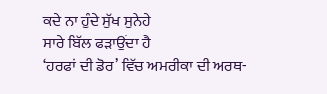ਕਦੇ ਨਾ ਹੁੰਦੇ ਸੁੱਖ ਸੁਨੇਹੇ
ਸਾਰੇ ਬਿੱਲ ਫੜਾਉਂਦਾ ਹੈ
‘ਹਰਫਾਂ ਦੀ ਡੋਰ’ ਵਿੱਚ ਅਮਰੀਕਾ ਦੀ ਅਰਥ-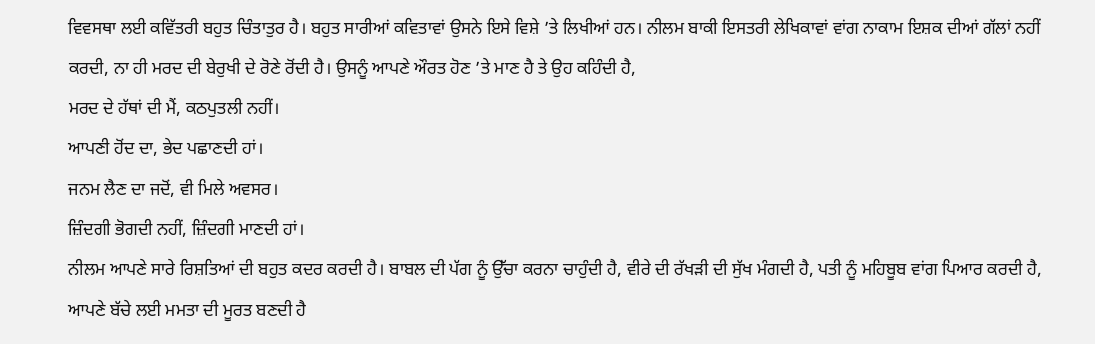ਵਿਵਸਥਾ ਲਈ ਕਵਿੱਤਰੀ ਬਹੁਤ ਚਿੰਤਾਤੁਰ ਹੈ। ਬਹੁਤ ਸਾਰੀਆਂ ਕਵਿਤਾਵਾਂ ਉਸਨੇ ਇਸੇ ਵਿਸ਼ੇ ’ਤੇ ਲਿਖੀਆਂ ਹਨ। ਨੀਲਮ ਬਾਕੀ ਇਸਤਰੀ ਲੇਖਿਕਾਵਾਂ ਵਾਂਗ ਨਾਕਾਮ ਇਸ਼ਕ ਦੀਆਂ ਗੱਲਾਂ ਨਹੀਂ ਕਰਦੀ, ਨਾ ਹੀ ਮਰਦ ਦੀ ਬੇਰੁਖੀ ਦੇ ਰੋਣੇ ਰੋਂਦੀ ਹੈ। ਉਸਨੂੰ ਆਪਣੇ ਔਰਤ ਹੋਣ ’ਤੇ ਮਾਣ ਹੈ ਤੇ ਉਹ ਕਹਿੰਦੀ ਹੈ,
ਮਰਦ ਦੇ ਹੱਥਾਂ ਦੀ ਮੈਂ, ਕਠਪੁਤਲੀ ਨਹੀਂ।
ਆਪਣੀ ਹੋਂਦ ਦਾ, ਭੇਦ ਪਛਾਣਦੀ ਹਾਂ।
ਜਨਮ ਲੈਣ ਦਾ ਜਦੋਂ, ਵੀ ਮਿਲੇ ਅਵਸਰ।
ਜ਼ਿੰਦਗੀ ਭੋਗਦੀ ਨਹੀਂ, ਜ਼ਿੰਦਗੀ ਮਾਣਦੀ ਹਾਂ।
ਨੀਲਮ ਆਪਣੇ ਸਾਰੇ ਰਿਸ਼ਤਿਆਂ ਦੀ ਬਹੁਤ ਕਦਰ ਕਰਦੀ ਹੈ। ਬਾਬਲ ਦੀ ਪੱਗ ਨੂੰ ਉੱਚਾ ਕਰਨਾ ਚਾਹੁੰਦੀ ਹੈ, ਵੀਰੇ ਦੀ ਰੱਖੜੀ ਦੀ ਸੁੱਖ ਮੰਗਦੀ ਹੈ, ਪਤੀ ਨੂੰ ਮਹਿਬੂਬ ਵਾਂਗ ਪਿਆਰ ਕਰਦੀ ਹੈ, ਆਪਣੇ ਬੱਚੇ ਲਈ ਮਮਤਾ ਦੀ ਮੂਰਤ ਬਣਦੀ ਹੈ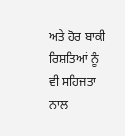ਅਤੇ ਹੋਰ ਬਾਕੀ ਰਿਸ਼ਤਿਆਂ ਨੂੰ ਵੀ ਸਹਿਜਤਾ ਨਾਲ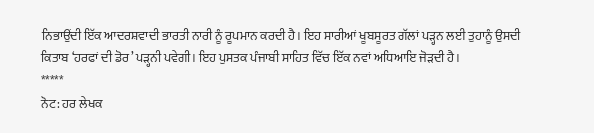ਨਿਭਾਉਂਦੀ ਇੱਕ ਆਦਰਸ਼ਵਾਦੀ ਭਾਰਤੀ ਨਾਰੀ ਨੂੰ ਰੂਪਮਾਨ ਕਰਦੀ ਹੈ। ਇਹ ਸਾਰੀਆਂ ਖੂਬਸੂਰਤ ਗੱਲਾਂ ਪੜ੍ਹਨ ਲਈ ਤੁਹਾਨੂੰ ਉਸਦੀ ਕਿਤਾਬ ‘ਹਰਫਾਂ ਦੀ ਡੋਰ’ ਪੜ੍ਹਨੀ ਪਵੇਗੀ। ਇਹ ਪੁਸਤਕ ਪੰਜਾਬੀ ਸਾਹਿਤ ਵਿੱਚ ਇੱਕ ਨਵਾਂ ਅਧਿਆਇ ਜੋੜਦੀ ਹੈ।
*****
ਨੋਟ: ਹਰ ਲੇਖਕ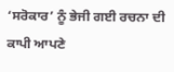‘ਸਰੋਕਾਰ’ ਨੂੰ ਭੇਜੀ ਗਈ ਰਚਨਾ ਦੀ ਕਾਪੀ ਆਪਣੇ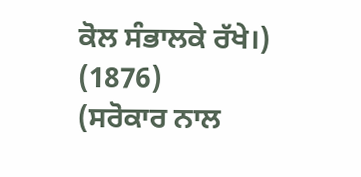ਕੋਲ ਸੰਭਾਲਕੇ ਰੱਖੇ।)
(1876)
(ਸਰੋਕਾਰ ਨਾਲ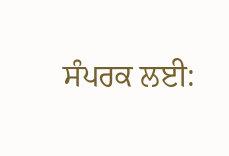ਸੰਪਰਕ ਲਈ: